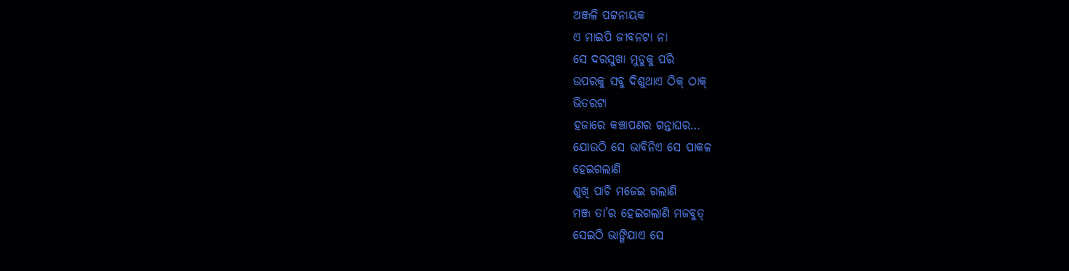ଅଞ୍ଜଳି ପଟ୍ଟନାୟକ
ଏ ମାଇପି ଜୀବନଟା ନା
ସେ ଦରସୁଖା ମୁଡୁକୁ ପରି
ଉପରକୁ ସବୁ ଦିଶୁଥାଏ ଠିକ୍ ଠାକ୍
ଭିତରଟା
ହଜାରେ କଞ୍ଚାପଣର ଗନ୍ତାଘର…
ଯୋଉଠି ସେ ଭାବିନିଏ ସେ ପାକଳ
ହେଇଗଲାଣି
ଶୁଖି ପାଚି ମଜେଇ ଗଲାଣି
ମଞ୍ଜ ତା’ର ହେଇଗଲାଣି ମଜବୁତ୍
ସେଇଠି ଭାଙ୍ଗିଯାଏ ସେ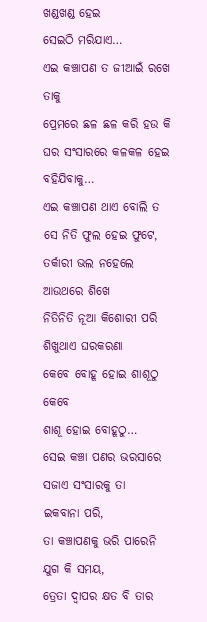ଖଣ୍ଡଖଣ୍ଡ ହେଇ
ସେଇଠି ମରିଯାଏ…
ଏଇ କଞ୍ଚାପଣ ତ ଜୀଆଇଁ ରଖେ
ତାକୁ
ପ୍ରେମରେ ଛଳ ଛଳ କରି ହଉ କି
ଘର ସଂସାରରେ କଳକଳ ହେଇ
ବହିଯିବାକୁ…
ଏଇ କଞ୍ଚାପଣ ଥାଏ ବୋଲି ତ
ସେ ନିତି ଫୁଲ ହେଇ ଫୁଟେ,
ତର୍କାରୀ ଭଲ ନହେଲେ
ଆଉଥରେ ଶିଖେ
ନିତିନିତି ନୂଆ କିଶୋରୀ ପରି
ଶିଖୁଥାଏ ଘରକରଣା
କେବେ ବୋହୂ ହୋଇ ଶାଶୂଠୁ
କେବେ
ଶାଶୂ ହୋଇ ବୋହୂଠୁ…
ସେଇ କଞ୍ଚା ପଣର ଭରସାରେ
ସଜାଏ ସଂସାରକୁ ତା
ଇକବାନା ପରି,
ତା କଞ୍ଚାପଣକୁ ଭରି ପାରେନି
ଯୁଗ କି ସମୟ,
ତ୍ରେତା ଦ୍ୱାପର କ୍ଷତ ବି ତାର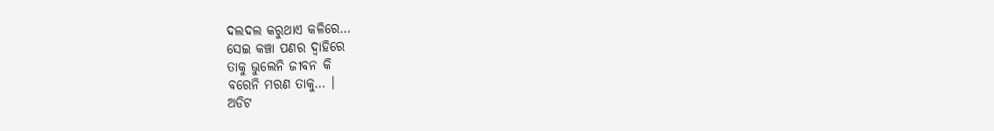ଦଲଦଲ କରୁଥାଏ କଳିରେ…
ସେଇ କଞ୍ଚା ପଣର ଦ୍ୱାହିରେ
ତାକୁ ଭୁଲେନି ଜୀବନ କି
ବରେନି ମରଣ ତାକୁ… ।
ଅଡିଟ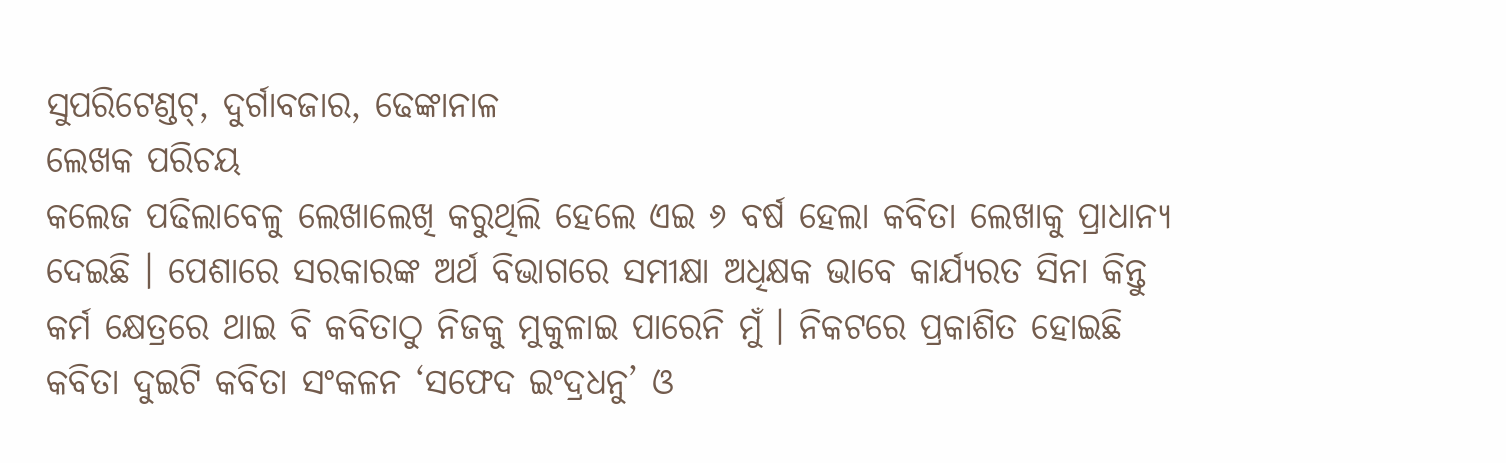ସୁପରିଟେଣ୍ଡଟ୍, ଦୁର୍ଗାବଜାର, ଢେଙ୍କାନାଳ
ଲେଖକ ପରିଚୟ
କଲେଜ ପଢିଲାବେଳୁ ଲେଖାଲେଖି କରୁଥିଲି ହେଲେ ଏଇ ୬ ବର୍ଷ ହେଲା କବିତା ଲେଖାକୁ ପ୍ରାଧାନ୍ୟ ଦେଇଛି । ପେଶାରେ ସରକାରଙ୍କ ଅର୍ଥ ବିଭାଗରେ ସମୀକ୍ଷା ଅଧିକ୍ଷକ ଭାବେ କାର୍ଯ୍ୟରତ ସିନା କିନ୍ତୁ କର୍ମ କ୍ଷେତ୍ରରେ ଥାଇ ବି କବିତାଠୁ ନିଜକୁ ମୁକୁଳାଇ ପାରେନି ମୁଁ । ନିକଟରେ ପ୍ରକାଶିତ ହୋଇଛି କବିତା ଦୁଇଟି କବିତା ସଂକଳନ ‘ସଫେଦ ଇଂଦ୍ରଧନୁ’ ଓ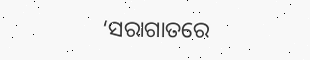‘ସରାଗାତରେ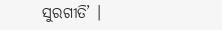ସୁରଗୀତି’ ।